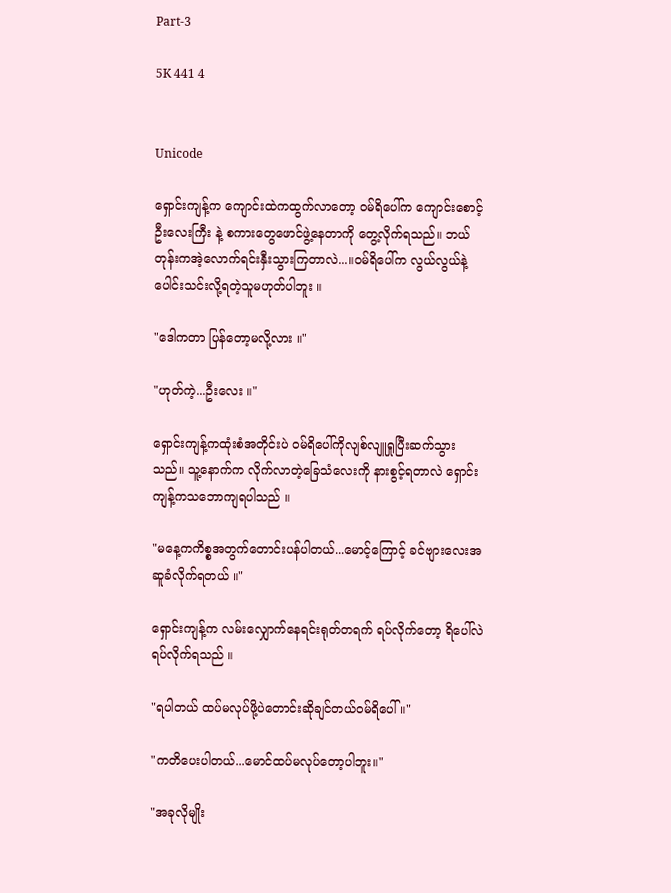Part-3

5K 441 4


Unicode

ရှောင်းကျန့်က ကျောင်းထဲကထွက်လာတော့ ဝမ်ရိပေါ်က ကျောင်းစောင့်ဦး‌လေးကြီး နဲ့ စကားတွေဖောင်ဖွဲ့နေတာကို တွေ့လိုက်ရသည်။ ဘယ်တုန်းကအဲ့လောက်ရင်းနှီးသွားကြတာလဲ...။ဝမ်ရိပေါ်က လွယ်လွယ်နဲ့ပေါင်းသင်းလို့ရတဲ့သူမဟုတ်ပါဘူး ။

"ဒေါကတာ ပြန်တော့မလို့လား ။"

"ဟုတ်ကဲ့...ဦးလေး ။"

ရှောင်းကျန့်ကထုံးစံအတိုင်းပဲ ဝမ်ရိပေါ်ကိုလျစ်လျူရှုပြီးဆက်သွားသည်။ သူ့နောက်က လိုက်လာတဲ့ခြေသံလေးကို နားစွင့်ရတာလဲ ရှောင်းကျန့်ကသဘောကျရပါသည် ။

"မနေ့ကကိစ္စအတွက်တောင်းပန်ပါတယ်...မောင့်ကြောင့် ‌ခင်‌ဗျားလေးအဆူခံလိုက်ရတယ် ။"

ရှောင်းကျန့်က လမ်းလျှောက်နေရင်းရုတ်တရက် ရပ်လိုက်တော့ ရိပေါ်လဲ ရပ်လိုက်ရသည် ။

"ရပါတယ် ထပ်မလုပ်ဖို့ပဲတောင်းဆိုချင်တယ်ဝမ်ရိပေါ် ။"

"ကတိပေးပါတယ်...မောင်ထပ်မလုပ်တော့ပါဘူး။"

"အခုလိုမျိုး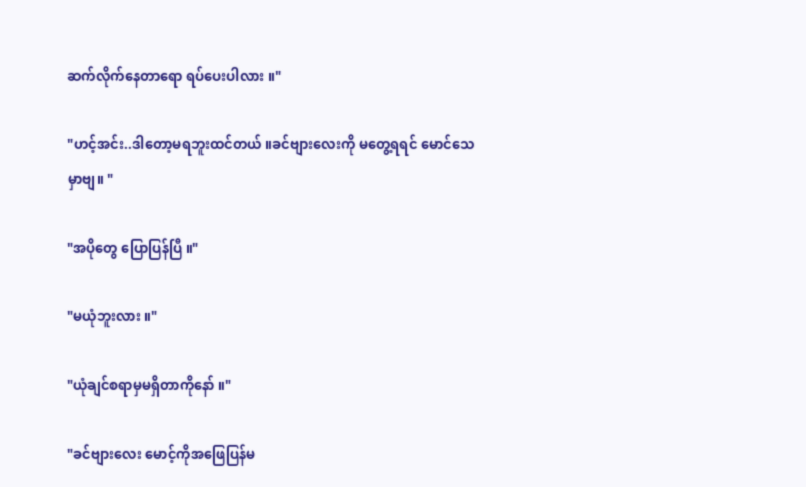ဆက်လိုက်နေတာရော ရပ်ပေးပါလား ။"

"ဟင့်အင်း..ဒါတော့မရဘူးထင်တယ် ။ခင်‌ဗျားလေးကို မတွေ့ရရင် မောင်သေမှာဗျ။ "

"အပိုတွေ ပြောပြန်ပြီ ။"

"မယုံဘူးလား ။"

"ယုံချင်စရာမှမရှိတာကိုနော် ။"

"ခင်ဗျားလေး မောင့်ကိုအဖြေပြန်‌မ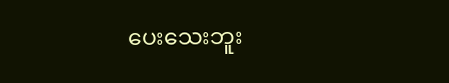ပေးသေးဘူး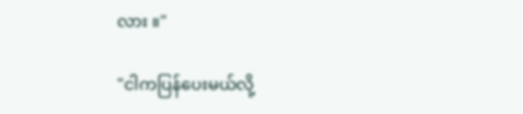လား ။"

"ငါကပြန်ပေးမယ်လို့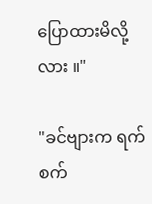ပြောထားမိလို့လား ။"

"ခင်ဗျားက ရက်စက်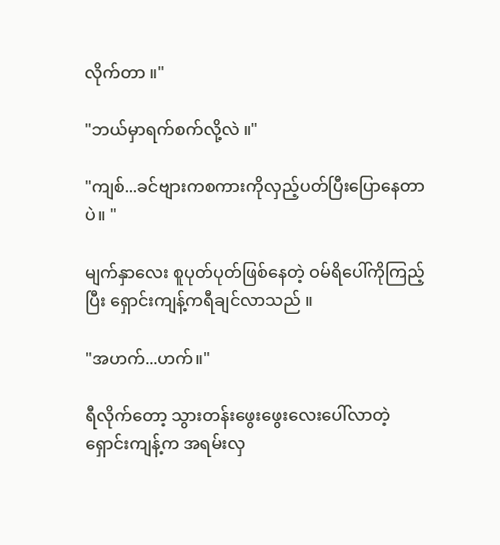လိုက်တာ ။"

"ဘယ်မှာရက်စက်လို့လဲ ။"

"ကျစ်...ခင်ဗျားကစကားကိုလှည့်ပတ်ပြီးပြောနေတာပဲ။ "

မျက်နှာလေး စူပုတ်ပုတ်ဖြစ်နေတဲ့ ဝမ်ရိပေါ်ကိုကြည့်ပြီး ရှောင်းကျန့်ကရီချင်လာသည် ။

"အဟက်...ဟက်။"

ရီလိုက်တော့ သွားတန်းဖွေးဖွေးလေးပေါ်လာတဲ့ ရှောင်းကျန့်က အရမ်းလှ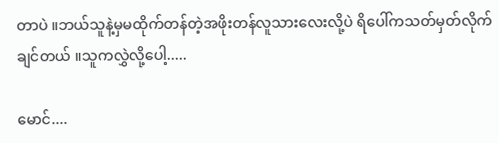တာပဲ ။ဘယ်သူနဲ့မှမထိုက်တန်တဲ့အဖိုးတန်လူသားလေးလို့ပဲ ရိပေါ်ကသတ်မှတ်လိုက်ချင်တယ် ။သူကလွှဲလို့ပေါ့.....

မောင်....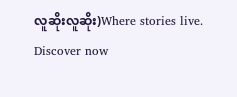လူဆိုးလူဆိုး)Where stories live. Discover now